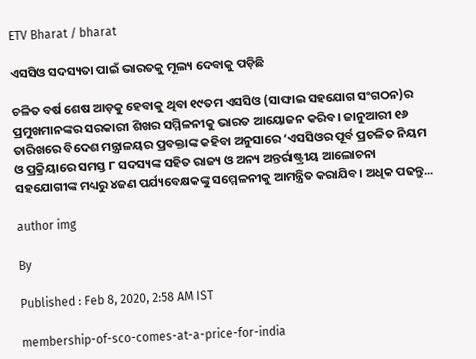ETV Bharat / bharat

ଏସସିଓ ସଦସ୍ୟତା ପାଇଁ ଭାରତକୁ ମୂଲ୍ୟ ଦେବାକୁ ପଡ଼ିଛି

ଚଳିତ ବର୍ଷ ଶେଷ ଆଡ଼କୁ ହେବାକୁ ଥିବା ୧୯ତମ ଏସସିଓ (ସାଙ୍ଘାଇ ସହଯୋଗ ସଂଗଠନ)ର ପ୍ରମୁଖମାନଙ୍କର ସରକାରୀ ଶିଖର ସମ୍ମିଳନୀକୁ ଭାରତ ଆୟୋଜନ କରିବ। ଜାନୁଆରୀ ୧୬ ତାରିଖରେ ବିଦେଶ ମନ୍ତ୍ରାଳୟର ପ୍ରବକ୍ତାଙ୍କ କହିବା ଅନୁସାରେ ‘ଏସସିଓର ପୂର୍ବ ପ୍ରଚଳିତ ନିୟମ ଓ ପ୍ରକ୍ରିୟାରେ ସମସ୍ତ ୮ ସଦସ୍ୟଙ୍କ ସହିତ ରାଜ୍ୟ ଓ ଅନ୍ୟ ଅନ୍ତର୍ରାଷ୍ଟ୍ରୀୟ ଆଲୋଚନା ସହଯୋଗୀଙ୍କ ମଧ୍ୟରୁ ୪ଜଣ ପର୍ଯ୍ୟବେକ୍ଷକଙ୍କୁ ସମ୍ମେଳନୀକୁ ଆମନ୍ତ୍ରିତ କରାଯିବ। ଅଧିକ ପଢନ୍ତୁ...

author img

By

Published : Feb 8, 2020, 2:58 AM IST

membership-of-sco-comes-at-a-price-for-india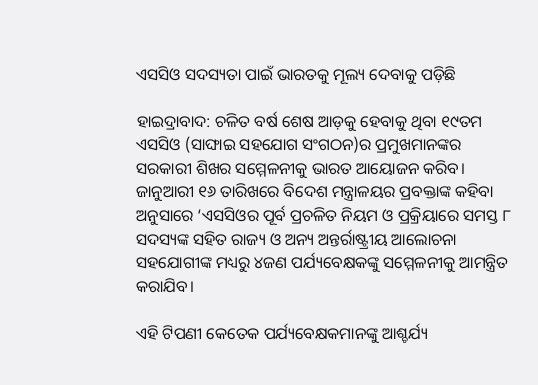ଏସସିଓ ସଦସ୍ୟତା ପାଇଁ ଭାରତକୁ ମୂଲ୍ୟ ଦେବାକୁ ପଡ଼ିଛି

ହାଇଦ୍ରାବାଦ: ଚଳିତ ବର୍ଷ ଶେଷ ଆଡ଼କୁ ହେବାକୁ ଥିବା ୧୯ତମ ଏସସିଓ (ସାଙ୍ଘାଇ ସହଯୋଗ ସଂଗଠନ)ର ପ୍ରମୁଖମାନଙ୍କର ସରକାରୀ ଶିଖର ସମ୍ମେଳନୀକୁ ଭାରତ ଆୟୋଜନ କରିବ। ଜାନୁଆରୀ ୧୬ ତାରିଖରେ ବିଦେଶ ମନ୍ତ୍ରାଳୟର ପ୍ରବକ୍ତାଙ୍କ କହିବା ଅନୁସାରେ ‘ଏସସିଓର ପୂର୍ବ ପ୍ରଚଳିତ ନିୟମ ଓ ପ୍ରକ୍ରିୟାରେ ସମସ୍ତ ୮ ସଦସ୍ୟଙ୍କ ସହିତ ରାଜ୍ୟ ଓ ଅନ୍ୟ ଅନ୍ତର୍ରାଷ୍ଟ୍ରୀୟ ଆଲୋଚନା ସହଯୋଗୀଙ୍କ ମଧ୍ୟରୁ ୪ଜଣ ପର୍ଯ୍ୟବେକ୍ଷକଙ୍କୁ ସମ୍ମେଳନୀକୁ ଆମନ୍ତ୍ରିତ କରାଯିବ।

ଏହି ଟିପଣୀ କେତେକ ପର୍ଯ୍ୟବେକ୍ଷକମାନଙ୍କୁ ଆଶ୍ଚର୍ଯ୍ୟ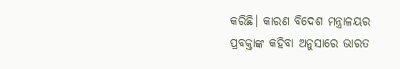କରିଛି। କାରଣ ବିଦେଶ ମନ୍ତ୍ରାଳୟର ପ୍ରବକ୍ତାଙ୍କ କହିବା ଅନୁସାରେ ଭାରତ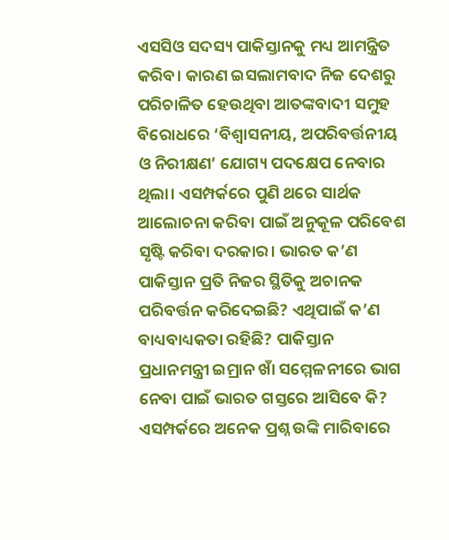ଏସସିଓ ସଦସ୍ୟ ପାକିସ୍ତାନକୁ ମଧ୍ୟ ଆମନ୍ତ୍ରିତ କରିବ। କାରଣ ଇସଲାମବାଦ ନିଜ ଦେଶରୁ ପରିଚାଳିତ ହେଉଥିବା ଆତଙ୍କବାଦୀ ସମୁହ ବିରୋଧରେ ‘ବିଶ୍ୱାସନୀୟ, ଅପରିବର୍ତ୍ତନୀୟ ଓ ନିରୀକ୍ଷଣ’ ଯୋଗ୍ୟ ପଦକ୍ଷେପ ନେବାର ଥିଲା। ଏସମ୍ପର୍କରେ ପୁଣି ଥରେ ସାର୍ଥକ ଆଲୋଚନା କରିବା ପାଇଁ ଅନୁକୂଳ ପରିବେଶ ସୃଷ୍ଟି କରିବା ଦରକାର। ଭାରତ କ’ଣ ପାକିସ୍ତାନ ପ୍ରତି ନିଜର ସ୍ଥିତିକୁ ଅଚାନକ ପରିବର୍ତ୍ତନ କରିଦେଇଛି? ଏଥିପାଇଁ କ’ଣ ବାଧ୍ୟବାଧ୍ୟକତା ରହିଛି? ପାକିସ୍ତାନ ପ୍ରଧାନମନ୍ତ୍ରୀ ଇମ୍ରାନ ଖାଁ ସମ୍ମେଳନୀରେ ଭାଗ ନେବା ପାଇଁ ଭାରତ ଗସ୍ତରେ ଆସିବେ କି? ଏସମ୍ପର୍କରେ ଅନେକ ପ୍ରଶ୍ନ ଉଙ୍କି ମାରିବାରେ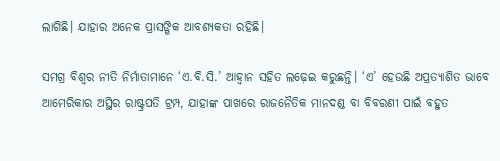ଲାଗିଛି। ଯାହାର ଅନେକ ପ୍ରାସଙ୍ଗିକ ଆବଶ୍ୟକତା ରହିଛି।

ସମଗ୍ର ବିଶ୍ୱର ନୀତି ନିର୍ମାତାମାନେ ‘ଏ.ବି.ସି.’ ଆହ୍ୱାନ ସହିତ ଲଢ଼େଇ କରୁଛନ୍ତି। ‘ଏ’ ହେଉଛି ଅପ୍ରତ୍ୟାଶିତ ଭାବେ ଆମେରିକାର ଅସ୍ଥିର ରାଷ୍ଟ୍ରପତି ଟ୍ରମ୍ପ, ଯାହାଙ୍କ ପାଖରେ ରାଜନୈତିକ ମାନଦଣ୍ଡ ବା ବିବରଣୀ ପାଇଁ ବହୁତ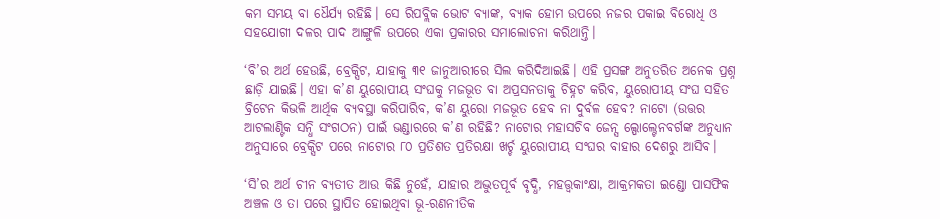କମ ସମୟ ବା ଧୈର୍ଯ୍ୟ ରହିଛି। ସେ ରିପବ୍ଲିକ ଭୋଟ ବ୍ୟାଙ୍କ, ବ୍ୟାକ ହୋମ ଉପରେ ନଜର ପକାଇ ବିରୋଧି ଓ ସହଯୋଗୀ ଦଳର ପାଦ ଆଙ୍ଗୁଳି ଉପରେ ଏକା ପ୍ରକାରର ସମାଲୋଚନା କରିଥାନ୍ତି।

‘ବି’ର ଅର୍ଥ ହେଉଛି, ବ୍ରେକ୍ସିଟ, ଯାହାକୁ ୩୧ ଜାନୁଆରୀରେ ସିଲ କରିଦିଆଇଛି। ଏହି ପ୍ରସଙ୍ଗ ଅନୁତରିତ ଅନେକ ପ୍ରଶ୍ନ ଛାଡ଼ି ଯାଇଛି। ଏହା କ’ଣ ୟୁରୋପୀୟ ସଂଘକୁ ମଜଭୂତ ବା ଅପ୍ରସନତାକୁ ଚିହ୍ନଟ କରିବ, ୟୁରୋପୀୟ ସଂଘ ସହିତ ବ୍ରିଟେନ କିଭଳି ଆର୍ଥିକ ବ୍ୟବସ୍ଥା କରିପାରିବ, କ’ଣ ୟୁରୋ ମଜଭୂତ ହେବ ନା ଦୁର୍ବଳ ହେବ? ନାଟୋ (ଉତ୍ତର ଆଟଲାଣ୍ଟିକ ସନ୍ଧି ସଂଗଠନ) ପାଇଁ ଭଣ୍ଡାରରେ କ’ଣ ରହିଛି? ନାଟୋର ମହାସଚିବ ଜେନ୍ସ ଲ୍ପୋଲ୍ଟେନବର୍ଗଙ୍କ ଅନୁଧ୍ୟାନ ଅନୁସାରେ ବ୍ରେକ୍ସିଟ ପରେ ନାଟୋର ୮୦ ପ୍ରତିଶତ ପ୍ରତିରକ୍ଷା ଖର୍ଚ୍ଚ ୟୁରୋପୀୟ ସଂଘର ବାହାର ଦେଶରୁ ଆସିବ।

‘ସି’ର ଅର୍ଥ ଚୀନ ବ୍ୟତୀତ ଆଉ କିଛି ନୁହେଁ, ଯାହାର ଅଦ୍ଭୁତପୂର୍ବ ବୃଦ୍ଧି, ମହତ୍ତ୍ୱକାଂକ୍ଷା, ଆକ୍ରମକତା ଇଣ୍ଡୋ ପାସଫିକ ଅଞ୍ଚଳ ଓ ତା ପରେ ସ୍ଥାପିତ ହୋଇଥିବା ଭୂ-ରଣନୀତିକ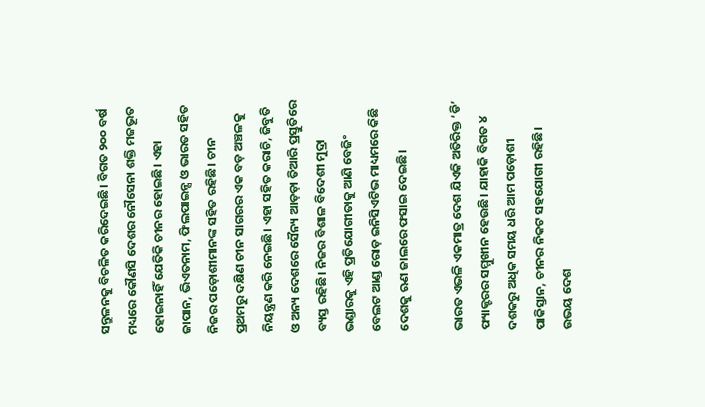ସନ୍ତୁଳନକୁ ବିଚଳିତ କରିଦେଇଛି। ବିଗତ ୨୦୦ ବର୍ଷ ମଧ୍ୟରେ କୌଣସି ଦେଶର ନୌସେନା ଶକ୍ତି ମଜଭୂତ ହୋଇନାହିଁ ଯେତିକି ଚୀନର ହୋଇଛି। ଏହା ଜାପାନ, ଭିଏତନାମ, ଫିଲପାଇନ୍ସ ଓ ଭାରତ ସହିତ ନିଜର ପଡ଼ୋଶୀମାନଙ୍କ ସହିତ ରହିଛି। ଚୀନ ପ୍ରଥମରୁ ଦକ୍ଷିଣ ଚୀନ ସାଗରର ଏକ ବଡ଼ ଅଞ୍ଚଳକୁ ନିୟନ୍ତ୍ରଣ କରି ନେଇଛି। ଏହା ସହିତ କରାଚି, ଜିବୁତି ଓ ଅନ୍ୟ ଦେଶରେ ସୈନ୍ୟ ଆଡ଼ଡ଼ା ତିଆରି ପ୍ରସ୍ତୁତିରେ ବ୍ୟସ୍ତ ରହିଛି। ନିଜର ବିଶାଳ ବିଦେଶୀ ମୁଦ୍ରା ଭଣ୍ଡାରକୁ ଏହି ପ୍ରତିଯୋଗୀତାକୁ ଆଣି ବେଜିଂ ବେଲଟ ଆଣ୍ଡ ରୋଡ଼ ଇନିସିଏଟିଭ ମାଧ୍ୟମରେ କିଛି ଦେଶକୁ ଋଣ ଜାଲରେ ଫସାଇ ଦେଇଛି।

ଭାରତ ଏଭଳି ଏକମାତ୍ର ଦେଶ ଯିଏକି ଅତିରିକ୍ତ ‘ଡି’ ଫ୍ୟାକ୍ଟରର ସମ୍ମୁଖୀନ ହେଉଛି। ଯାହାକି ବିଗତ ୪ ଦଶକରୁ ଅଧିକ ସମୟ ଧରି ଆମ ପଡ଼ୋଶୀ ପାକିସ୍ତାନ, ଚୀନର ନିକଟ ସହଯୋଗୀ ରହିଛି। ଉଭୟ ଦେଶ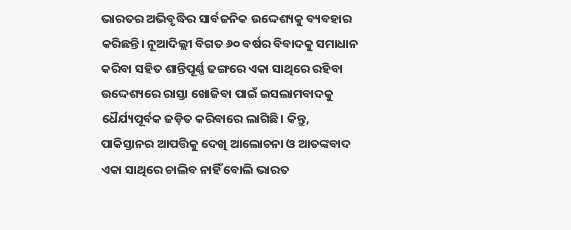ଭାରତର ଅଭିବୃଦ୍ଧିର ସାର୍ବଜନିକ ଉଦ୍ଦେଶ୍ୟକୁ ବ୍ୟବହାର କରିଛନ୍ତି। ନୂଆଦିଲ୍ଲୀ ବିଗତ ୬୦ ବର୍ଷର ବିବାଦକୁ ସମାଧାନ କରିବା ସହିତ ଶାନ୍ତିପୂର୍ଣ୍ଣ ଢଙ୍ଗରେ ଏକା ସାଥିରେ ରହିବା ଉଦ୍ଦେଶ୍ୟରେ ରାସ୍ତା ଖୋଜିବା ପାଇଁ ଇସଲାମବାଦକୁ ଧୈର୍ଯ୍ୟପୂର୍ବକ ଜଡ଼ିତ କରିବାରେ ଲାଗିଛି। କିନ୍ତୁ, ପାକିସ୍ତାନର ଆପତ୍ତିକୁ ଦେଖି ଆଲୋଚନା ଓ ଆତଙ୍କବାଦ ଏକା ସାଥିରେ ଚାଲିବ ନାହିଁ ବୋଲି ଭାରତ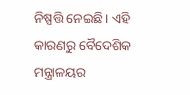ନିଷ୍ପତ୍ତି ନେଇଛି। ଏହି କାରଣରୁ ବୈଦେଶିକ ମନ୍ତ୍ରାଳୟର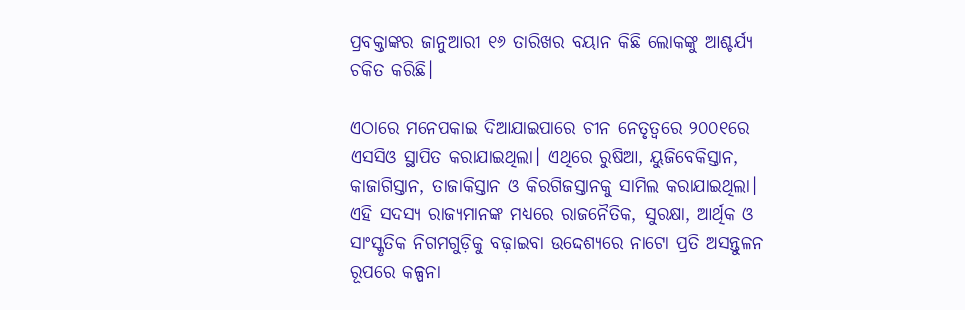ପ୍ରବକ୍ତାଙ୍କର ଜାନୁଆରୀ ୧୬ ତାରିଖର ବୟାନ କିଛି ଲୋକଙ୍କୁ ଆଶ୍ଚର୍ଯ୍ୟ ଚକିତ କରିଛି।

ଏଠାରେ ମନେପକାଇ ଦିଆଯାଇପାରେ ଚୀନ ନେତୃତ୍ୱରେ ୨୦୦୧ରେ ଏସସିଓ ସ୍ଥାପିତ କରାଯାଇଥିଲା। ଏଥିରେ ରୁଷିଆ, ୟୁଜିବେକିସ୍ତାନ, କାଜାଗିସ୍ତାନ, ତାଜାକିସ୍ତାନ ଓ କିରଗିଜସ୍ତାନକୁ ସାମିଲ କରାଯାଇଥିଲା। ଏହି ସଦସ୍ୟ ରାଜ୍ୟମାନଙ୍କ ମଧ୍ୟରେ ରାଜନୈତିକ, ସୁରକ୍ଷା, ଆର୍ଥିକ ଓ ସାଂସ୍କୃତିକ ନିଗମଗୁଡ଼ିକୁ ବଢ଼ାଇବା ଉଦ୍ଦେଶ୍ୟରେ ନାଟୋ ପ୍ରତି ଅସନ୍ତୁଳନ ରୂପରେ କଳ୍ପନା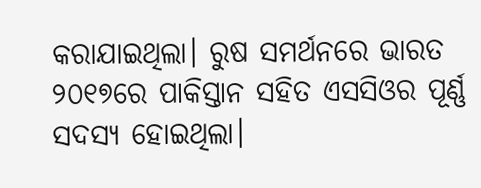କରାଯାଇଥିଲା। ରୁଷ ସମର୍ଥନରେ ଭାରତ ୨୦୧୭ରେ ପାକିସ୍ତାନ ସହିତ ଏସସିଓର ପୂର୍ଣ୍ଣ ସଦସ୍ୟ ହୋଇଥିଲା।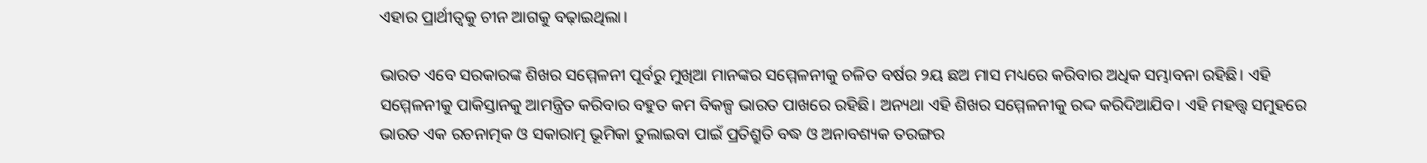ଏହାର ପ୍ରାର୍ଥୀତ୍ୱକୁ ଚୀନ ଆଗକୁ ବଢ଼ାଇଥିଲା।

ଭାରତ ଏବେ ସରକାରଙ୍କ ଶିଖର ସମ୍ମେଳନୀ ପୂର୍ବରୁ ମୁଖିଆ ମାନଙ୍କର ସମ୍ମେଳନୀକୁ ଚଳିତ ବର୍ଷର ୨ୟ ଛଅ ମାସ ମଧ୍ୟରେ କରିବାର ଅଧିକ ସମ୍ଭାବନା ରହିଛି। ଏହି ସମ୍ମେଳନୀକୁ ପାକିସ୍ତାନକୁ ଆମନ୍ତ୍ରିତ କରିବାର ବହୁତ କମ ବିକଳ୍ପ ଭାରତ ପାଖରେ ରହିଛି। ଅନ୍ୟଥା ଏହି ଶିଖର ସମ୍ମେଳନୀକୁ ରଦ୍ଦ କରିଦିଆଯିବ। ଏହି ମହତ୍ତ୍ୱ ସମୁହରେ ଭାରତ ଏକ ରଚନାତ୍ମକ ଓ ସକାରାତ୍ମ ଭୂମିକା ତୁଲାଇବା ପାଇଁ ପ୍ରତିଶ୍ରୁତି ବଦ୍ଧ ଓ ଅନାବଶ୍ୟକ ତରଙ୍ଗର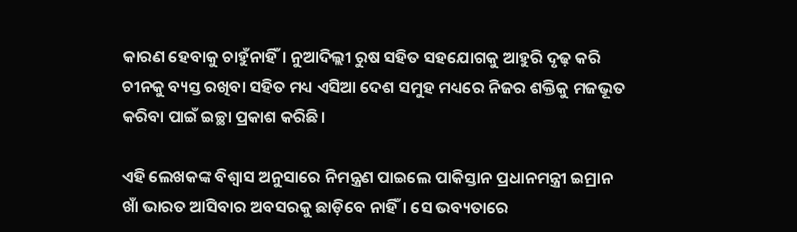କାରଣ ହେବାକୁ ଚାହୁଁନାହିଁ। ନୁଆଦିଲ୍ଲୀ ରୁଷ ସହିତ ସହଯୋଗକୁ ଆହୁରି ଦୃଢ଼ କରି ଚୀନକୁ ବ୍ୟସ୍ତ ରଖିବା ସହିତ ମଧ୍ୟ ଏସିଆ ଦେଶ ସମୁହ ମଧ୍ୟରେ ନିଜର ଶକ୍ତିକୁ ମଜଭୂତ କରିବା ପାଇଁ ଇଚ୍ଛା ପ୍ରକାଶ କରିଛି।

ଏହି ଲେଖକଙ୍କ ବିଶ୍ୱାସ ଅନୁସାରେ ନିମନ୍ତ୍ରଣ ପାଇଲେ ପାକିସ୍ତାନ ପ୍ରଧାନମନ୍ତ୍ରୀ ଇମ୍ରାନ ଖାଁ ଭାରତ ଆସିବାର ଅବସରକୁ ଛାଡ଼ିବେ ନାହିଁ। ସେ ଭବ୍ୟତାରେ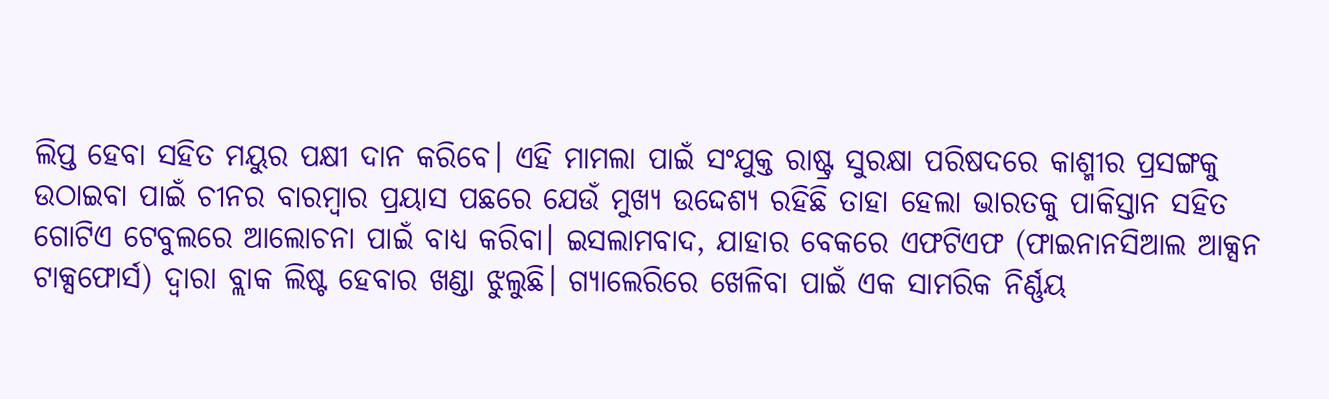ଲିପ୍ତ ହେବା ସହିତ ମୟୁର ପକ୍ଷୀ ଦାନ କରିବେ। ଏହି ମାମଲା ପାଇଁ ସଂଯୁକ୍ତ ରାଷ୍ଟ୍ର ସୁରକ୍ଷା ପରିଷଦରେ କାଶ୍ମୀର ପ୍ରସଙ୍ଗକୁ ଉଠାଇବା ପାଇଁ ଚୀନର ବାରମ୍ୱାର ପ୍ରୟାସ ପଛରେ ଯେଉଁ ମୁଖ୍ୟ ଉଦ୍ଦେଶ୍ୟ ରହିଛି ତାହା ହେଲା ଭାରତକୁ ପାକିସ୍ତାନ ସହିତ ଗୋଟିଏ ଟେବୁଲରେ ଆଲୋଚନା ପାଇଁ ବାଧ୍ୟ କରିବା। ଇସଲାମବାଦ, ଯାହାର ବେକରେ ଏଫଟିଏଫ (ଫାଇନାନସିଆଲ ଆକ୍ସନ ଟାକ୍ସଫୋର୍ସ) ଦ୍ୱାରା ବ୍ଲାକ ଲିଷ୍ଟ ହେବାର ଖଣ୍ଡା ଝୁଲୁଛି। ଗ୍ୟାଲେରିରେ ଖେଳିବା ପାଇଁ ଏକ ସାମରିକ ନିର୍ଣ୍ଣୟ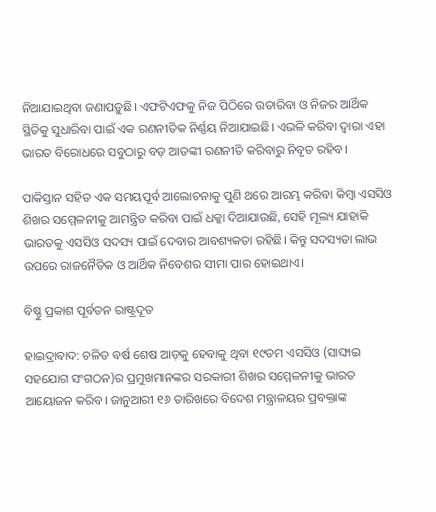ନିଆଯାଇଥିବା ଜଣାପଡ଼ୁଛି। ଏଫଟିଏଫକୁ ନିଜ ପିଠିରେ ଉତାରିବା ଓ ନିଜର ଆର୍ଥିକ ସ୍ଥିତିକୁ ସୁଧାରିବା ପାଇଁ ଏକ ରଣନୀତିକ ନିର୍ଣ୍ଣୟ ନିଆଯାଇଛି। ଏଭଳି କରିବା ଦ୍ୱାରା ଏହା ଭାରତ ବିରୋଧରେ ସବୁଠାରୁ ବଡ଼ ଆତଙ୍କୀ ରଣନୀତି କରିବାରୁ ନିବୃତ ରହିବ।

ପାକିସ୍ତାନ ସହିତ ଏକ ସମୟପୂର୍ବ ଆଲୋଚନାକୁ ପୁଣି ଥରେ ଆରମ୍ଭ କରିବା କିମ୍ୱା ଏସସିଓ ଶିଖର ସମ୍ମେଳନୀକୁ ଆମନ୍ତ୍ରିତ କରିବା ପାଇଁ ଧକ୍କା ଦିଆଯାଉଛି, ସେହି ମୂଲ୍ୟ ଯାହାକି ଭାରତକୁ ଏସସିଓ ସଦସ୍ୟ ପାଇଁ ଦେବାର ଆବଶ୍ୟକତା ରହିଛି। କିନ୍ତୁ ସଦସ୍ୟତା ଲାଭ ଉପରେ ରାଜନୈତିକ ଓ ଆର୍ଥିକ ନିବେଶର ସୀମା ପାର ହୋଇଥାଏ।

ବିଷ୍ଣୁ ପ୍ରକାଶ ପୂର୍ବତନ ରାଷ୍ଟ୍ରଦୂତ

ହାଇଦ୍ରାବାଦ: ଚଳିତ ବର୍ଷ ଶେଷ ଆଡ଼କୁ ହେବାକୁ ଥିବା ୧୯ତମ ଏସସିଓ (ସାଙ୍ଘାଇ ସହଯୋଗ ସଂଗଠନ)ର ପ୍ରମୁଖମାନଙ୍କର ସରକାରୀ ଶିଖର ସମ୍ମେଳନୀକୁ ଭାରତ ଆୟୋଜନ କରିବ। ଜାନୁଆରୀ ୧୬ ତାରିଖରେ ବିଦେଶ ମନ୍ତ୍ରାଳୟର ପ୍ରବକ୍ତାଙ୍କ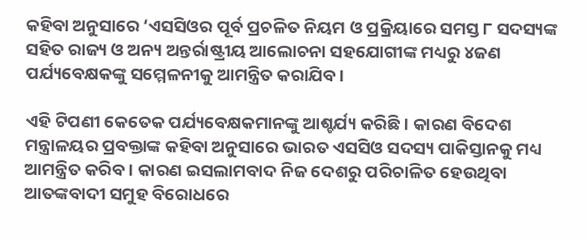କହିବା ଅନୁସାରେ ‘ଏସସିଓର ପୂର୍ବ ପ୍ରଚଳିତ ନିୟମ ଓ ପ୍ରକ୍ରିୟାରେ ସମସ୍ତ ୮ ସଦସ୍ୟଙ୍କ ସହିତ ରାଜ୍ୟ ଓ ଅନ୍ୟ ଅନ୍ତର୍ରାଷ୍ଟ୍ରୀୟ ଆଲୋଚନା ସହଯୋଗୀଙ୍କ ମଧ୍ୟରୁ ୪ଜଣ ପର୍ଯ୍ୟବେକ୍ଷକଙ୍କୁ ସମ୍ମେଳନୀକୁ ଆମନ୍ତ୍ରିତ କରାଯିବ।

ଏହି ଟିପଣୀ କେତେକ ପର୍ଯ୍ୟବେକ୍ଷକମାନଙ୍କୁ ଆଶ୍ଚର୍ଯ୍ୟ କରିଛି। କାରଣ ବିଦେଶ ମନ୍ତ୍ରାଳୟର ପ୍ରବକ୍ତାଙ୍କ କହିବା ଅନୁସାରେ ଭାରତ ଏସସିଓ ସଦସ୍ୟ ପାକିସ୍ତାନକୁ ମଧ୍ୟ ଆମନ୍ତ୍ରିତ କରିବ। କାରଣ ଇସଲାମବାଦ ନିଜ ଦେଶରୁ ପରିଚାଳିତ ହେଉଥିବା ଆତଙ୍କବାଦୀ ସମୁହ ବିରୋଧରେ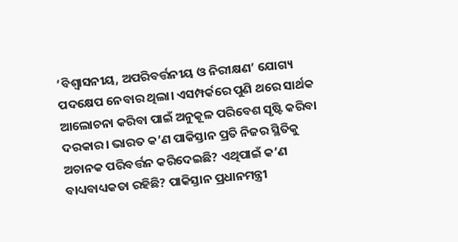‘ବିଶ୍ୱାସନୀୟ, ଅପରିବର୍ତ୍ତନୀୟ ଓ ନିରୀକ୍ଷଣ’ ଯୋଗ୍ୟ ପଦକ୍ଷେପ ନେବାର ଥିଲା। ଏସମ୍ପର୍କରେ ପୁଣି ଥରେ ସାର୍ଥକ ଆଲୋଚନା କରିବା ପାଇଁ ଅନୁକୂଳ ପରିବେଶ ସୃଷ୍ଟି କରିବା ଦରକାର। ଭାରତ କ’ଣ ପାକିସ୍ତାନ ପ୍ରତି ନିଜର ସ୍ଥିତିକୁ ଅଚାନକ ପରିବର୍ତ୍ତନ କରିଦେଇଛି? ଏଥିପାଇଁ କ’ଣ ବାଧ୍ୟବାଧ୍ୟକତା ରହିଛି? ପାକିସ୍ତାନ ପ୍ରଧାନମନ୍ତ୍ରୀ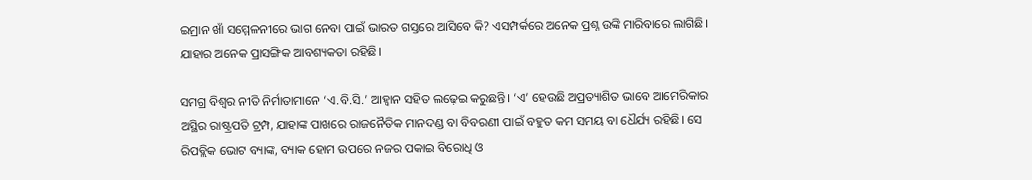ଇମ୍ରାନ ଖାଁ ସମ୍ମେଳନୀରେ ଭାଗ ନେବା ପାଇଁ ଭାରତ ଗସ୍ତରେ ଆସିବେ କି? ଏସମ୍ପର୍କରେ ଅନେକ ପ୍ରଶ୍ନ ଉଙ୍କି ମାରିବାରେ ଲାଗିଛି। ଯାହାର ଅନେକ ପ୍ରାସଙ୍ଗିକ ଆବଶ୍ୟକତା ରହିଛି।

ସମଗ୍ର ବିଶ୍ୱର ନୀତି ନିର୍ମାତାମାନେ ‘ଏ.ବି.ସି.’ ଆହ୍ୱାନ ସହିତ ଲଢ଼େଇ କରୁଛନ୍ତି। ‘ଏ’ ହେଉଛି ଅପ୍ରତ୍ୟାଶିତ ଭାବେ ଆମେରିକାର ଅସ୍ଥିର ରାଷ୍ଟ୍ରପତି ଟ୍ରମ୍ପ, ଯାହାଙ୍କ ପାଖରେ ରାଜନୈତିକ ମାନଦଣ୍ଡ ବା ବିବରଣୀ ପାଇଁ ବହୁତ କମ ସମୟ ବା ଧୈର୍ଯ୍ୟ ରହିଛି। ସେ ରିପବ୍ଲିକ ଭୋଟ ବ୍ୟାଙ୍କ, ବ୍ୟାକ ହୋମ ଉପରେ ନଜର ପକାଇ ବିରୋଧି ଓ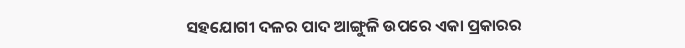ସହଯୋଗୀ ଦଳର ପାଦ ଆଙ୍ଗୁଳି ଉପରେ ଏକା ପ୍ରକାରର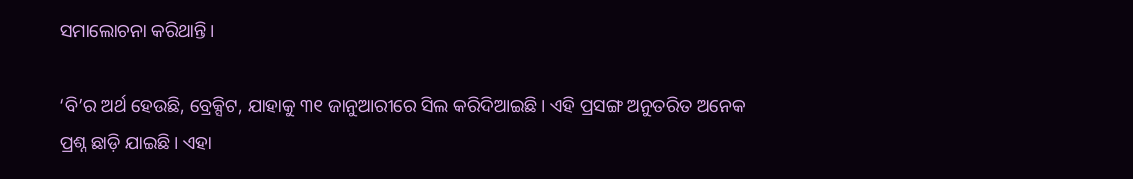ସମାଲୋଚନା କରିଥାନ୍ତି।

‘ବି’ର ଅର୍ଥ ହେଉଛି, ବ୍ରେକ୍ସିଟ, ଯାହାକୁ ୩୧ ଜାନୁଆରୀରେ ସିଲ କରିଦିଆଇଛି। ଏହି ପ୍ରସଙ୍ଗ ଅନୁତରିତ ଅନେକ ପ୍ରଶ୍ନ ଛାଡ଼ି ଯାଇଛି। ଏହା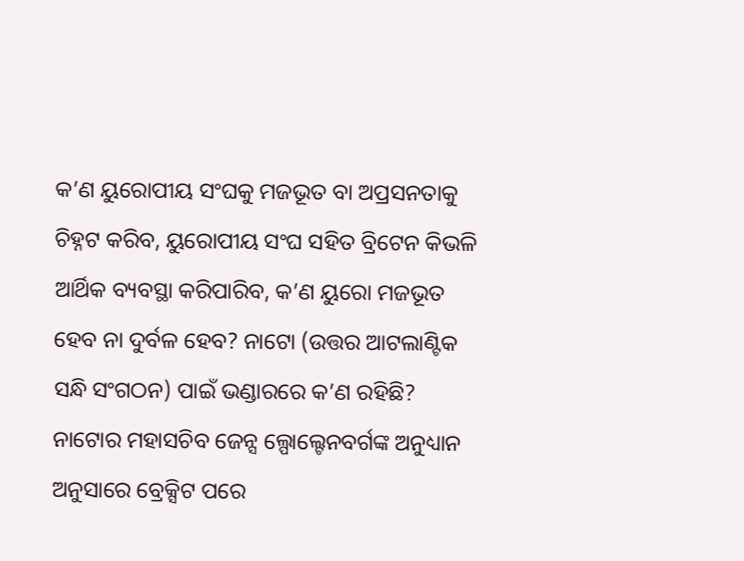କ’ଣ ୟୁରୋପୀୟ ସଂଘକୁ ମଜଭୂତ ବା ଅପ୍ରସନତାକୁ ଚିହ୍ନଟ କରିବ, ୟୁରୋପୀୟ ସଂଘ ସହିତ ବ୍ରିଟେନ କିଭଳି ଆର୍ଥିକ ବ୍ୟବସ୍ଥା କରିପାରିବ, କ’ଣ ୟୁରୋ ମଜଭୂତ ହେବ ନା ଦୁର୍ବଳ ହେବ? ନାଟୋ (ଉତ୍ତର ଆଟଲାଣ୍ଟିକ ସନ୍ଧି ସଂଗଠନ) ପାଇଁ ଭଣ୍ଡାରରେ କ’ଣ ରହିଛି? ନାଟୋର ମହାସଚିବ ଜେନ୍ସ ଲ୍ପୋଲ୍ଟେନବର୍ଗଙ୍କ ଅନୁଧ୍ୟାନ ଅନୁସାରେ ବ୍ରେକ୍ସିଟ ପରେ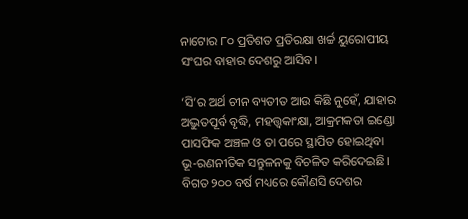ନାଟୋର ୮୦ ପ୍ରତିଶତ ପ୍ରତିରକ୍ଷା ଖର୍ଚ୍ଚ ୟୁରୋପୀୟ ସଂଘର ବାହାର ଦେଶରୁ ଆସିବ।

‘ସି’ର ଅର୍ଥ ଚୀନ ବ୍ୟତୀତ ଆଉ କିଛି ନୁହେଁ, ଯାହାର ଅଦ୍ଭୁତପୂର୍ବ ବୃଦ୍ଧି, ମହତ୍ତ୍ୱକାଂକ୍ଷା, ଆକ୍ରମକତା ଇଣ୍ଡୋ ପାସଫିକ ଅଞ୍ଚଳ ଓ ତା ପରେ ସ୍ଥାପିତ ହୋଇଥିବା ଭୂ-ରଣନୀତିକ ସନ୍ତୁଳନକୁ ବିଚଳିତ କରିଦେଇଛି। ବିଗତ ୨୦୦ ବର୍ଷ ମଧ୍ୟରେ କୌଣସି ଦେଶର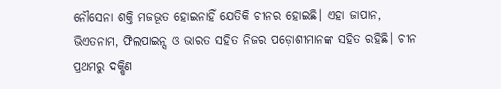ନୌସେନା ଶକ୍ତି ମଜଭୂତ ହୋଇନାହିଁ ଯେତିକି ଚୀନର ହୋଇଛି। ଏହା ଜାପାନ, ଭିଏତନାମ, ଫିଲପାଇନ୍ସ ଓ ଭାରତ ସହିତ ନିଜର ପଡ଼ୋଶୀମାନଙ୍କ ସହିତ ରହିଛି। ଚୀନ ପ୍ରଥମରୁ ଦକ୍ଷିଣ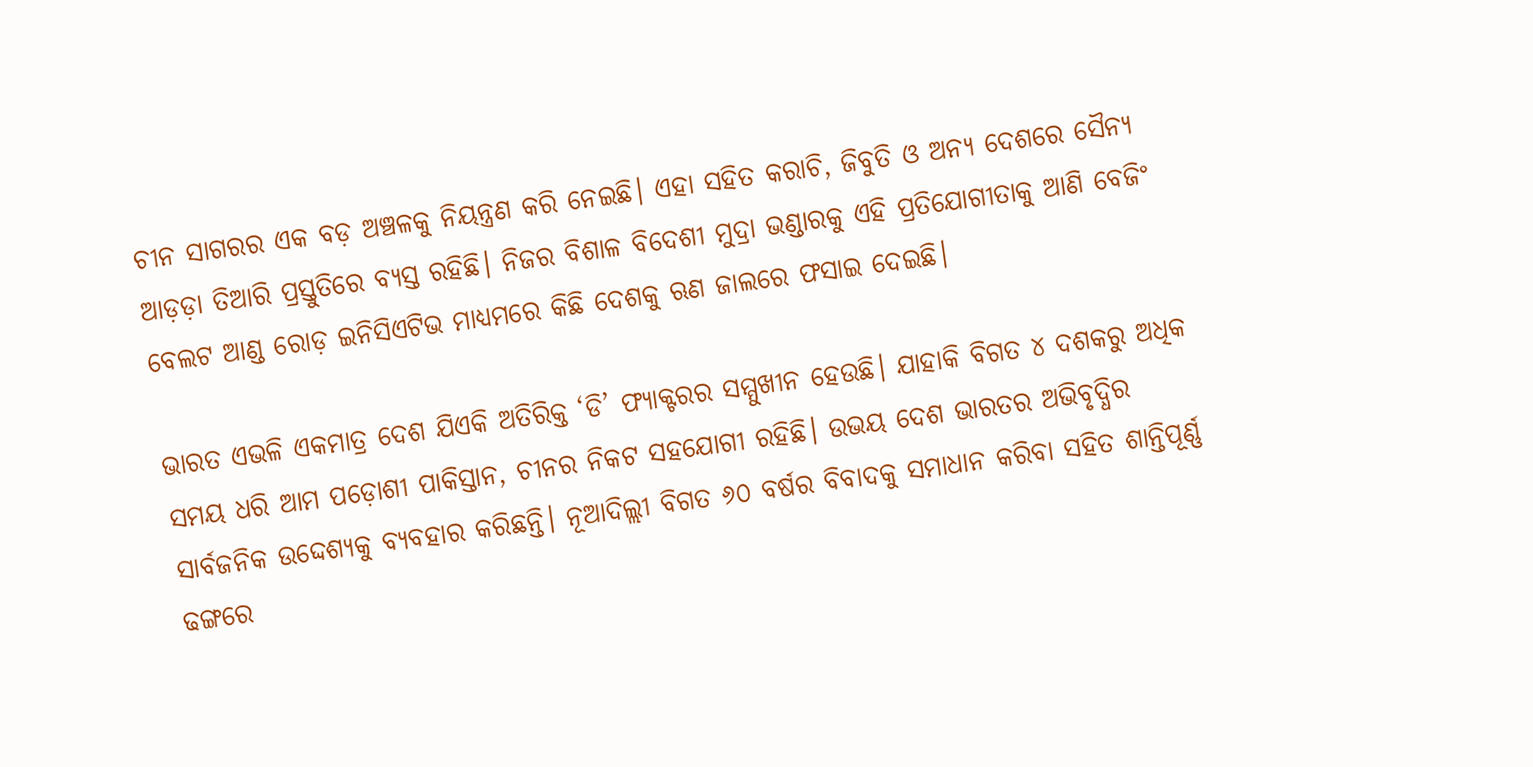ଚୀନ ସାଗରର ଏକ ବଡ଼ ଅଞ୍ଚଳକୁ ନିୟନ୍ତ୍ରଣ କରି ନେଇଛି। ଏହା ସହିତ କରାଚି, ଜିବୁତି ଓ ଅନ୍ୟ ଦେଶରେ ସୈନ୍ୟ ଆଡ଼ଡ଼ା ତିଆରି ପ୍ରସ୍ତୁତିରେ ବ୍ୟସ୍ତ ରହିଛି। ନିଜର ବିଶାଳ ବିଦେଶୀ ମୁଦ୍ରା ଭଣ୍ଡାରକୁ ଏହି ପ୍ରତିଯୋଗୀତାକୁ ଆଣି ବେଜିଂ ବେଲଟ ଆଣ୍ଡ ରୋଡ଼ ଇନିସିଏଟିଭ ମାଧ୍ୟମରେ କିଛି ଦେଶକୁ ଋଣ ଜାଲରେ ଫସାଇ ଦେଇଛି।

ଭାରତ ଏଭଳି ଏକମାତ୍ର ଦେଶ ଯିଏକି ଅତିରିକ୍ତ ‘ଡି’ ଫ୍ୟାକ୍ଟରର ସମ୍ମୁଖୀନ ହେଉଛି। ଯାହାକି ବିଗତ ୪ ଦଶକରୁ ଅଧିକ ସମୟ ଧରି ଆମ ପଡ଼ୋଶୀ ପାକିସ୍ତାନ, ଚୀନର ନିକଟ ସହଯୋଗୀ ରହିଛି। ଉଭୟ ଦେଶ ଭାରତର ଅଭିବୃଦ୍ଧିର ସାର୍ବଜନିକ ଉଦ୍ଦେଶ୍ୟକୁ ବ୍ୟବହାର କରିଛନ୍ତି। ନୂଆଦିଲ୍ଲୀ ବିଗତ ୬୦ ବର୍ଷର ବିବାଦକୁ ସମାଧାନ କରିବା ସହିତ ଶାନ୍ତିପୂର୍ଣ୍ଣ ଢଙ୍ଗରେ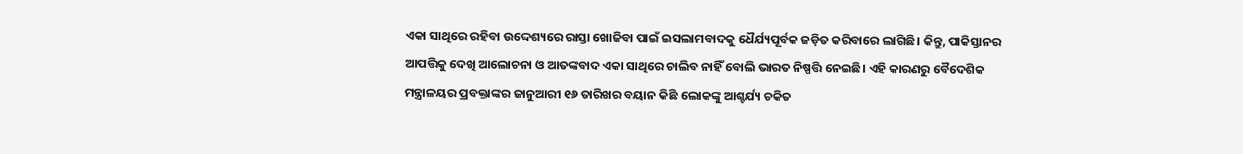ଏକା ସାଥିରେ ରହିବା ଉଦ୍ଦେଶ୍ୟରେ ରାସ୍ତା ଖୋଜିବା ପାଇଁ ଇସଲାମବାଦକୁ ଧୈର୍ଯ୍ୟପୂର୍ବକ ଜଡ଼ିତ କରିବାରେ ଲାଗିଛି। କିନ୍ତୁ, ପାକିସ୍ତାନର ଆପତ୍ତିକୁ ଦେଖି ଆଲୋଚନା ଓ ଆତଙ୍କବାଦ ଏକା ସାଥିରେ ଚାଲିବ ନାହିଁ ବୋଲି ଭାରତ ନିଷ୍ପତ୍ତି ନେଇଛି। ଏହି କାରଣରୁ ବୈଦେଶିକ ମନ୍ତ୍ରାଳୟର ପ୍ରବକ୍ତାଙ୍କର ଜାନୁଆରୀ ୧୬ ତାରିଖର ବୟାନ କିଛି ଲୋକଙ୍କୁ ଆଶ୍ଚର୍ଯ୍ୟ ଚକିତ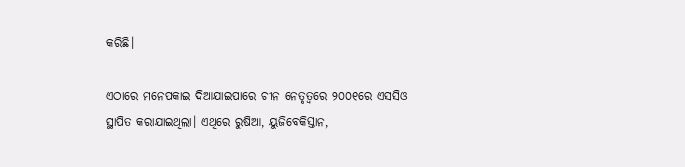କରିଛି।

ଏଠାରେ ମନେପକାଇ ଦିଆଯାଇପାରେ ଚୀନ ନେତୃତ୍ୱରେ ୨୦୦୧ରେ ଏସସିଓ ସ୍ଥାପିତ କରାଯାଇଥିଲା। ଏଥିରେ ରୁଷିଆ, ୟୁଜିବେକିସ୍ତାନ,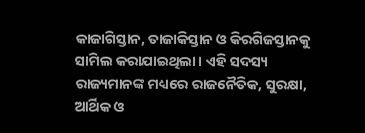କାଜାଗିସ୍ତାନ, ତାଜାକିସ୍ତାନ ଓ କିରଗିଜସ୍ତାନକୁ ସାମିଲ କରାଯାଇଥିଲା। ଏହି ସଦସ୍ୟ ରାଜ୍ୟମାନଙ୍କ ମଧ୍ୟରେ ରାଜନୈତିକ, ସୁରକ୍ଷା, ଆର୍ଥିକ ଓ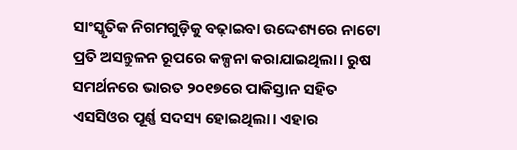ସାଂସ୍କୃତିକ ନିଗମଗୁଡ଼ିକୁ ବଢ଼ାଇବା ଉଦ୍ଦେଶ୍ୟରେ ନାଟୋ ପ୍ରତି ଅସନ୍ତୁଳନ ରୂପରେ କଳ୍ପନା କରାଯାଇଥିଲା। ରୁଷ ସମର୍ଥନରେ ଭାରତ ୨୦୧୭ରେ ପାକିସ୍ତାନ ସହିତ ଏସସିଓର ପୂର୍ଣ୍ଣ ସଦସ୍ୟ ହୋଇଥିଲା। ଏହାର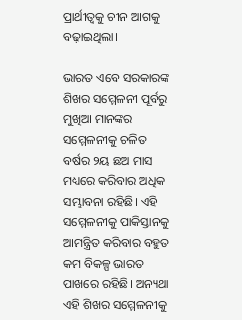ପ୍ରାର୍ଥୀତ୍ୱକୁ ଚୀନ ଆଗକୁ ବଢ଼ାଇଥିଲା।

ଭାରତ ଏବେ ସରକାରଙ୍କ ଶିଖର ସମ୍ମେଳନୀ ପୂର୍ବରୁ ମୁଖିଆ ମାନଙ୍କର ସମ୍ମେଳନୀକୁ ଚଳିତ ବର୍ଷର ୨ୟ ଛଅ ମାସ ମଧ୍ୟରେ କରିବାର ଅଧିକ ସମ୍ଭାବନା ରହିଛି। ଏହି ସମ୍ମେଳନୀକୁ ପାକିସ୍ତାନକୁ ଆମନ୍ତ୍ରିତ କରିବାର ବହୁତ କମ ବିକଳ୍ପ ଭାରତ ପାଖରେ ରହିଛି। ଅନ୍ୟଥା ଏହି ଶିଖର ସମ୍ମେଳନୀକୁ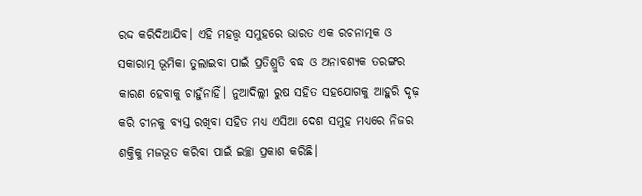ରଦ୍ଦ କରିଦିଆଯିବ। ଏହି ମହତ୍ତ୍ୱ ସମୁହରେ ଭାରତ ଏକ ରଚନାତ୍ମକ ଓ ସକାରାତ୍ମ ଭୂମିକା ତୁଲାଇବା ପାଇଁ ପ୍ରତିଶ୍ରୁତି ବଦ୍ଧ ଓ ଅନାବଶ୍ୟକ ତରଙ୍ଗର କାରଣ ହେବାକୁ ଚାହୁଁନାହିଁ। ନୁଆଦିଲ୍ଲୀ ରୁଷ ସହିତ ସହଯୋଗକୁ ଆହୁରି ଦୃଢ଼ କରି ଚୀନକୁ ବ୍ୟସ୍ତ ରଖିବା ସହିତ ମଧ୍ୟ ଏସିଆ ଦେଶ ସମୁହ ମଧ୍ୟରେ ନିଜର ଶକ୍ତିକୁ ମଜଭୂତ କରିବା ପାଇଁ ଇଚ୍ଛା ପ୍ରକାଶ କରିଛି।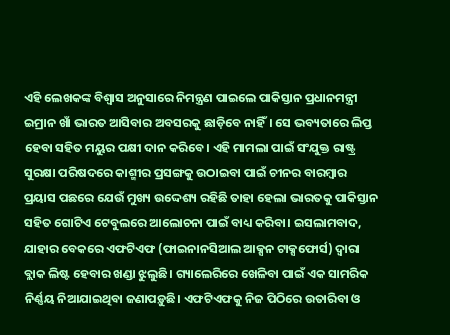ଏହି ଲେଖକଙ୍କ ବିଶ୍ୱାସ ଅନୁସାରେ ନିମନ୍ତ୍ରଣ ପାଇଲେ ପାକିସ୍ତାନ ପ୍ରଧାନମନ୍ତ୍ରୀ ଇମ୍ରାନ ଖାଁ ଭାରତ ଆସିବାର ଅବସରକୁ ଛାଡ଼ିବେ ନାହିଁ। ସେ ଭବ୍ୟତାରେ ଲିପ୍ତ ହେବା ସହିତ ମୟୁର ପକ୍ଷୀ ଦାନ କରିବେ। ଏହି ମାମଲା ପାଇଁ ସଂଯୁକ୍ତ ରାଷ୍ଟ୍ର ସୁରକ୍ଷା ପରିଷଦରେ କାଶ୍ମୀର ପ୍ରସଙ୍ଗକୁ ଉଠାଇବା ପାଇଁ ଚୀନର ବାରମ୍ୱାର ପ୍ରୟାସ ପଛରେ ଯେଉଁ ମୁଖ୍ୟ ଉଦ୍ଦେଶ୍ୟ ରହିଛି ତାହା ହେଲା ଭାରତକୁ ପାକିସ୍ତାନ ସହିତ ଗୋଟିଏ ଟେବୁଲରେ ଆଲୋଚନା ପାଇଁ ବାଧ୍ୟ କରିବା। ଇସଲାମବାଦ, ଯାହାର ବେକରେ ଏଫଟିଏଫ (ଫାଇନାନସିଆଲ ଆକ୍ସନ ଟାକ୍ସଫୋର୍ସ) ଦ୍ୱାରା ବ୍ଲାକ ଲିଷ୍ଟ ହେବାର ଖଣ୍ଡା ଝୁଲୁଛି। ଗ୍ୟାଲେରିରେ ଖେଳିବା ପାଇଁ ଏକ ସାମରିକ ନିର୍ଣ୍ଣୟ ନିଆଯାଇଥିବା ଜଣାପଡ଼ୁଛି। ଏଫଟିଏଫକୁ ନିଜ ପିଠିରେ ଉତାରିବା ଓ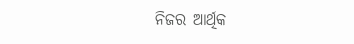ନିଜର ଆର୍ଥିକ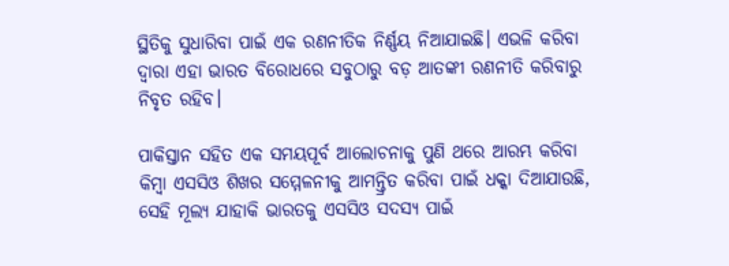ସ୍ଥିତିକୁ ସୁଧାରିବା ପାଇଁ ଏକ ରଣନୀତିକ ନିର୍ଣ୍ଣୟ ନିଆଯାଇଛି। ଏଭଳି କରିବା ଦ୍ୱାରା ଏହା ଭାରତ ବିରୋଧରେ ସବୁଠାରୁ ବଡ଼ ଆତଙ୍କୀ ରଣନୀତି କରିବାରୁ ନିବୃତ ରହିବ।

ପାକିସ୍ତାନ ସହିତ ଏକ ସମୟପୂର୍ବ ଆଲୋଚନାକୁ ପୁଣି ଥରେ ଆରମ୍ଭ କରିବା କିମ୍ୱା ଏସସିଓ ଶିଖର ସମ୍ମେଳନୀକୁ ଆମନ୍ତ୍ରିତ କରିବା ପାଇଁ ଧକ୍କା ଦିଆଯାଉଛି, ସେହି ମୂଲ୍ୟ ଯାହାକି ଭାରତକୁ ଏସସିଓ ସଦସ୍ୟ ପାଇଁ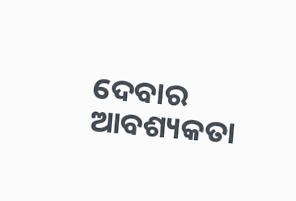ଦେବାର ଆବଶ୍ୟକତା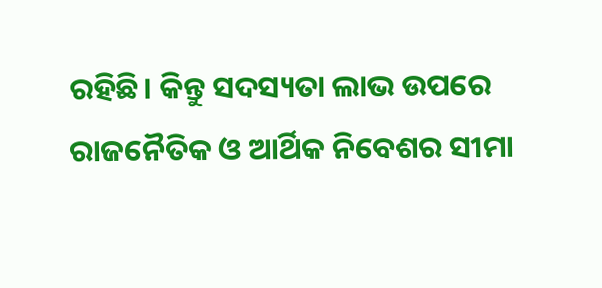ରହିଛି। କିନ୍ତୁ ସଦସ୍ୟତା ଲାଭ ଉପରେ ରାଜନୈତିକ ଓ ଆର୍ଥିକ ନିବେଶର ସୀମା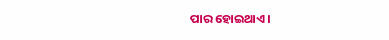ପାର ହୋଇଥାଏ।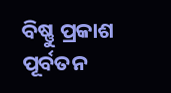ବିଷ୍ଣୁ ପ୍ରକାଶ ପୂର୍ବତନ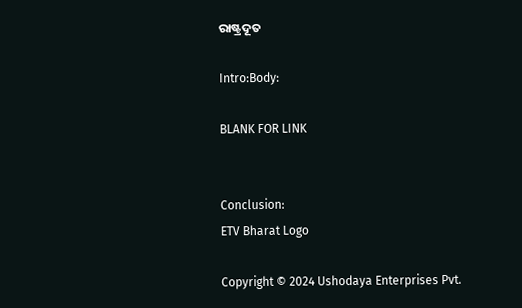ରାଷ୍ଟ୍ରଦୂତ

Intro:Body:

BLANK FOR LINK


Conclusion:
ETV Bharat Logo

Copyright © 2024 Ushodaya Enterprises Pvt.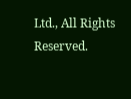Ltd., All Rights Reserved.